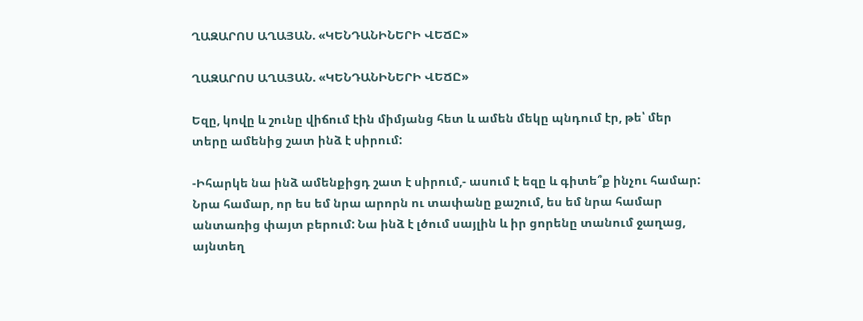ՂԱԶԱՐՈՍ ԱՂԱՅԱՆ. «ԿԵՆԴԱՆԻՆԵՐԻ ՎԵՃԸ»

ՂԱԶԱՐՈՍ ԱՂԱՅԱՆ. «ԿԵՆԴԱՆԻՆԵՐԻ ՎԵՃԸ»

Եզը, կովը և շունը վիճում էին միմյանց հետ և ամեն մեկը պնդում էր, թե՝ մեր տերը ամենից շատ ինձ է սիրում:

-Իհարկե նա ինձ ամենքիցդ շատ է սիրում,- ասում է եզը և գիտե՞ք ինչու համար: Նրա համար, որ ես եմ նրա արորն ու տափանը քաշում, ես եմ նրա համար անտառից փայտ բերում: Նա ինձ է լծում սայլին և իր ցորենը տանում ջաղաց, այնտեղ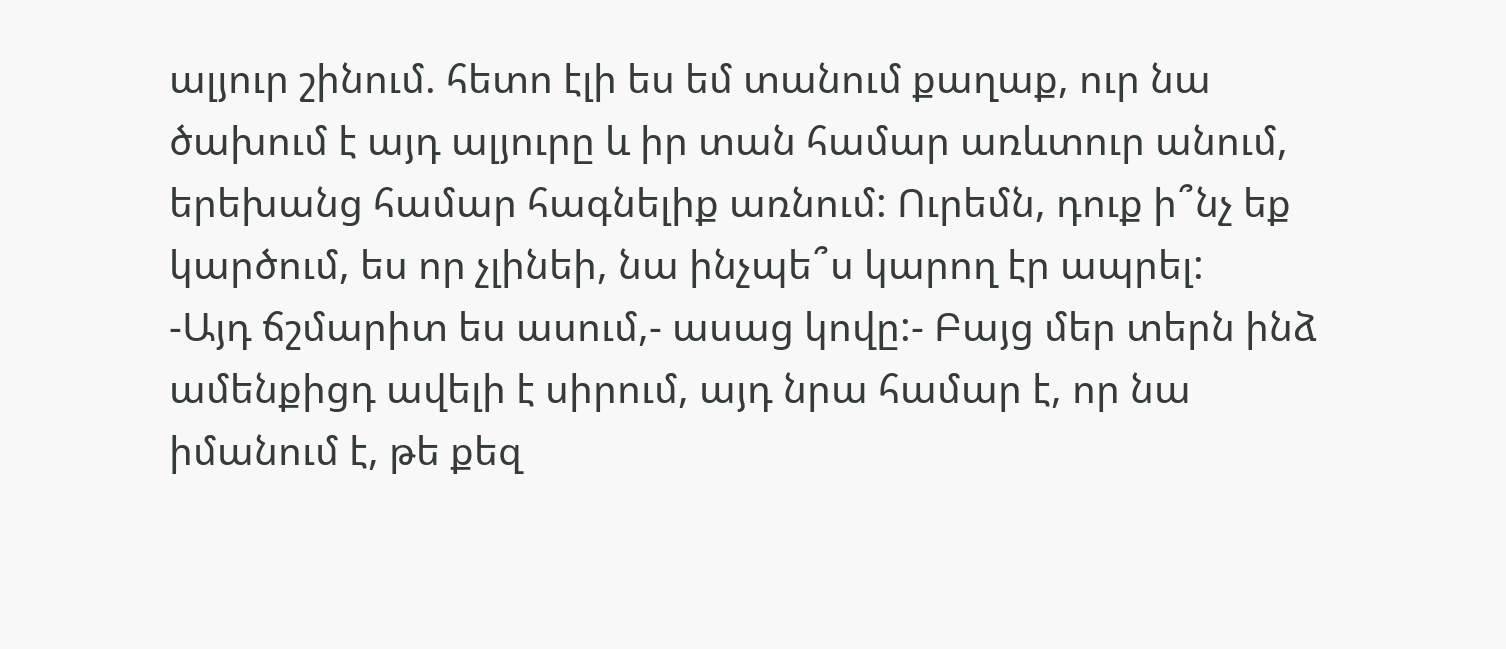ալյուր շինում. հետո էլի ես եմ տանում քաղաք, ուր նա ծախում է այդ ալյուրը և իր տան համար առևտուր անում, երեխանց համար հագնելիք առնում: Ուրեմն, դուք ի՞նչ եք կարծում, ես որ չլինեի, նա ինչպե՞ս կարող էր ապրել:
-Այդ ճշմարիտ ես ասում,- ասաց կովը:- Բայց մեր տերն ինձ ամենքիցդ ավելի է սիրում, այդ նրա համար է, որ նա իմանում է, թե քեզ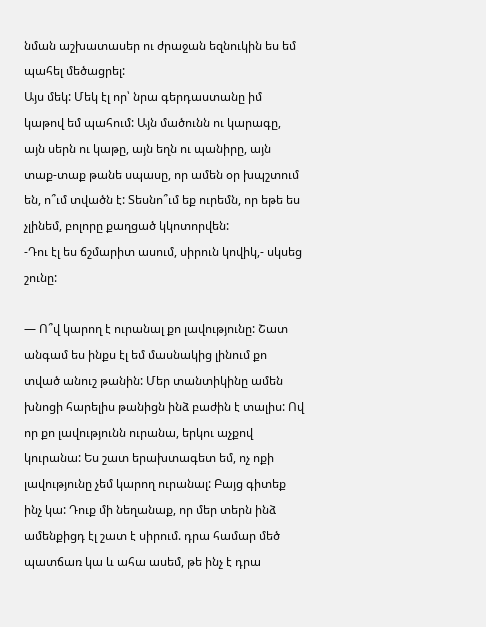նման աշխատասեր ու ժրաջան եզնուկին ես եմ պահել մեծացրել:
Այս մեկ: Մեկ էլ որ՝ նրա գերդաստանը իմ կաթով եմ պահում: Այն մածունն ու կարագը, այն սերն ու կաթը, այն եղն ու պանիրը, այն տաք-տաք թանե սպասը, որ ամեն օր խպշտում են, ո՞ւմ տվածն է: Տեսնո՞ւմ եք ուրեմն, որ եթե ես չլինեմ, բոլորը քաղցած կկոտորվեն:
-Դու էլ ես ճշմարիտ ասում, սիրուն կովիկ,- սկսեց շունը:

— Ո՞վ կարող է ուրանալ քո լավությունը: Շատ անգամ ես ինքս էլ եմ մասնակից լինում քո տված անուշ թանին: Մեր տանտիկինը ամեն խնոցի հարելիս թանիցն ինձ բաժին է տալիս: Ով որ քո լավությունն ուրանա, երկու աչքով կուրանա: Ես շատ երախտագետ եմ, ոչ ոքի լավությունը չեմ կարող ուրանալ: Բայց գիտեք ինչ կա: Դուք մի նեղանաք, որ մեր տերն ինձ ամենքիցդ էլ շատ է սիրում. դրա համար մեծ պատճառ կա և ահա ասեմ, թե ինչ է դրա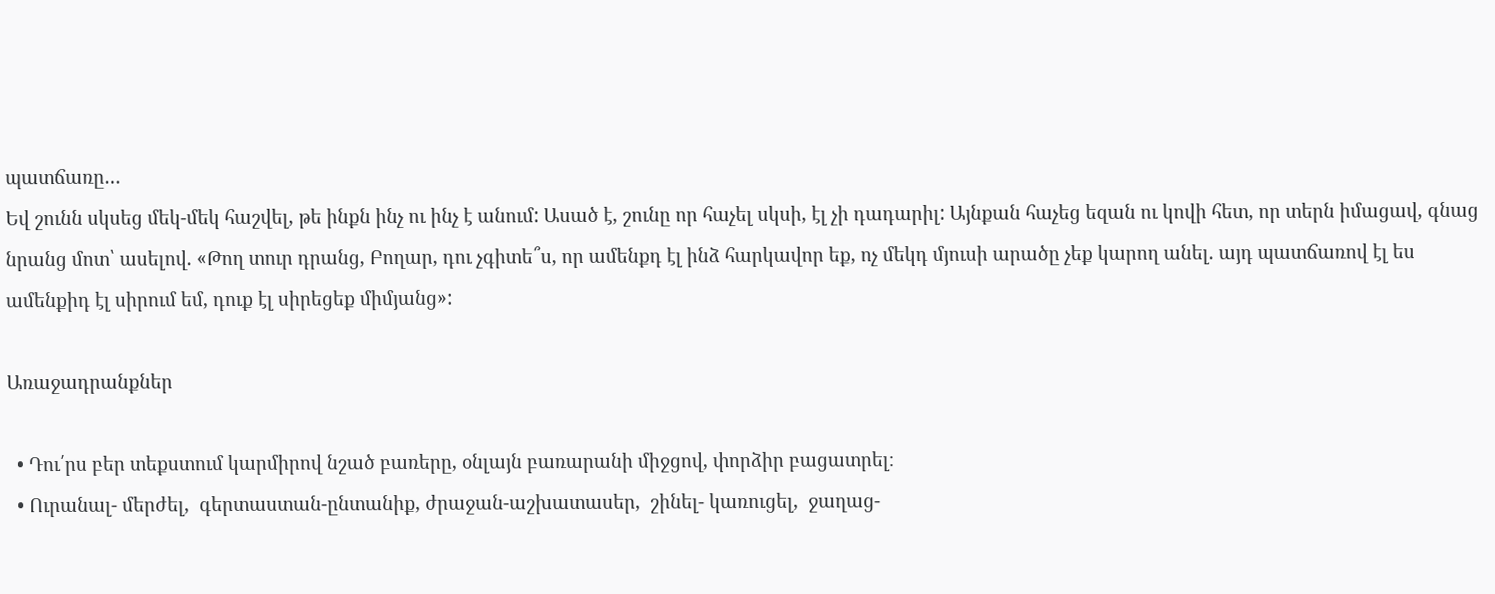պատճառը…
Եվ շունն սկսեց մեկ-մեկ հաշվել, թե ինքն ինչ ու ինչ է անում: Ասած է, շունը որ հաչել սկսի, էլ չի դադարիլ: Այնքան հաչեց եզան ու կովի հետ, որ տերն իմացավ, գնաց նրանց մոտ՝ ասելով. «Թող տուր դրանց, Բողար, դու չգիտե՞ս, որ ամենքդ էլ ինձ հարկավոր եք, ոչ մեկդ մյուսի արածը չեք կարող անել. այդ պատճառով էլ ես ամենքիդ էլ սիրում եմ, դուք էլ սիրեցեք միմյանց»:

Առաջադրանքներ

  • Դու՛րս բեր տեքստում կարմիրով նշած բառերը, օնլայն բառարանի միջցով, փորձիր բացատրել։
  • Ուրանալ- մերժել,  գերտաստան-ընտանիք, ժրաջան-աշխատասեր,  շինել- կառուցել,  ջաղաց-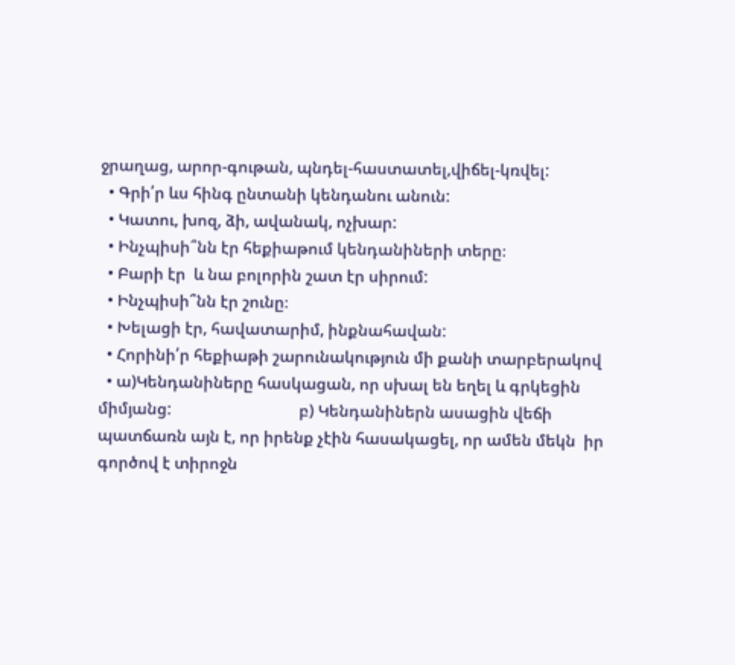ջրաղաց, արոր-գութան, պնդել-հաստատել,վիճել-կռվել:
  • Գրի՛ր ևս հինգ ընտանի կենդանու անուն:
  • Կատու, խոզ, ձի, ավանակ, ոչխար:
  • Ինչպիսի՞նն էր հեքիաթում կենդանիների տերը։
  • Բարի էր  և նա բոլորին շատ էր սիրում:
  • Ինչպիսի՞նն էր շունը։
  • Խելացի էր, հավատարիմ, ինքնահավան:
  • Հորինի՛ր հեքիաթի շարունակություն մի քանի տարբերակով
  • ա)Կենդանիները հասկացան, որ սխալ են եղել և գրկեցին միմյանց:                                բ) Կենդանիներն ասացին վեճի պատճառն այն է, որ իրենք չէին հասակացել, որ ամեն մեկն  իր գործով է տիրոջն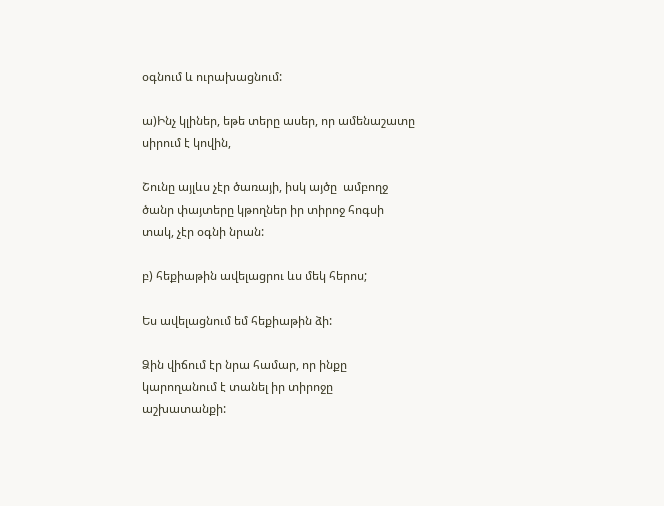օգնում և ուրախացնում:

ա)Ինչ կլիներ, եթե տերը ասեր, որ ամենաշատը սիրում է կովին,

Շունը այլևս չէր ծառայի, իսկ այծը  ամբողջ  ծանր փայտերը կթողներ իր տիրոջ հոգսի տակ, չէր օգնի նրան:

բ) հեքիաթին ավելացրու ևս մեկ հերոս;

Ես ավելացնում եմ հեքիաթին ձի:

Ձին վիճում էր նրա համար, որ ինքը  կարողանում է տանել իր տիրոջը աշխատանքի: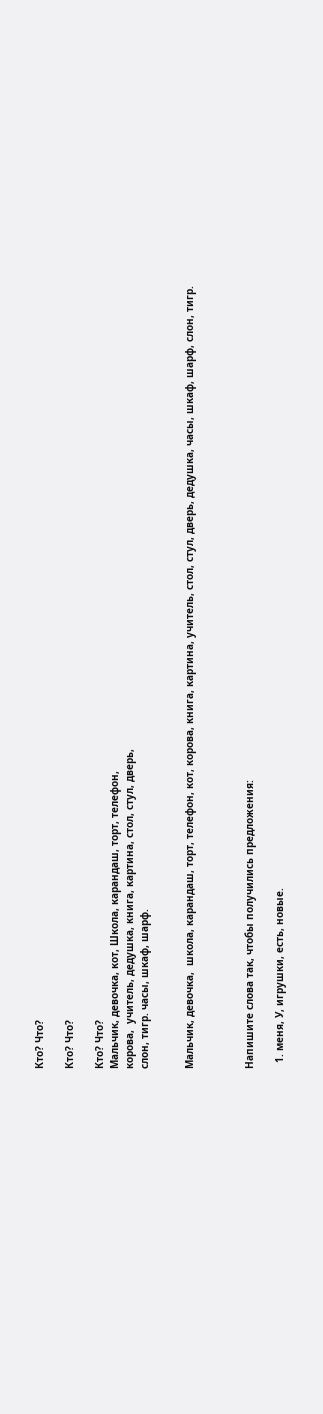Кто? Что?

Кто? Что?

Кто? Что?
Мальчик, девочка, кот, Школа, карандаш, торт, телефон,
корова,  учитель, дедушка, книга, картина, стол, стул, дверь,
слон, тигр. часы, шкаф, шарф.


Мальчик, девочка,  школа, карандаш, торт, телефон, кот, корова, книга, картина, учитель, стол, стул, дверь, дедушка, часы, шкаф, шарф, слон, тигр.



Напишите слова так, чтобы получились предложения:

  1. меня, У, игрушки, есть, новые.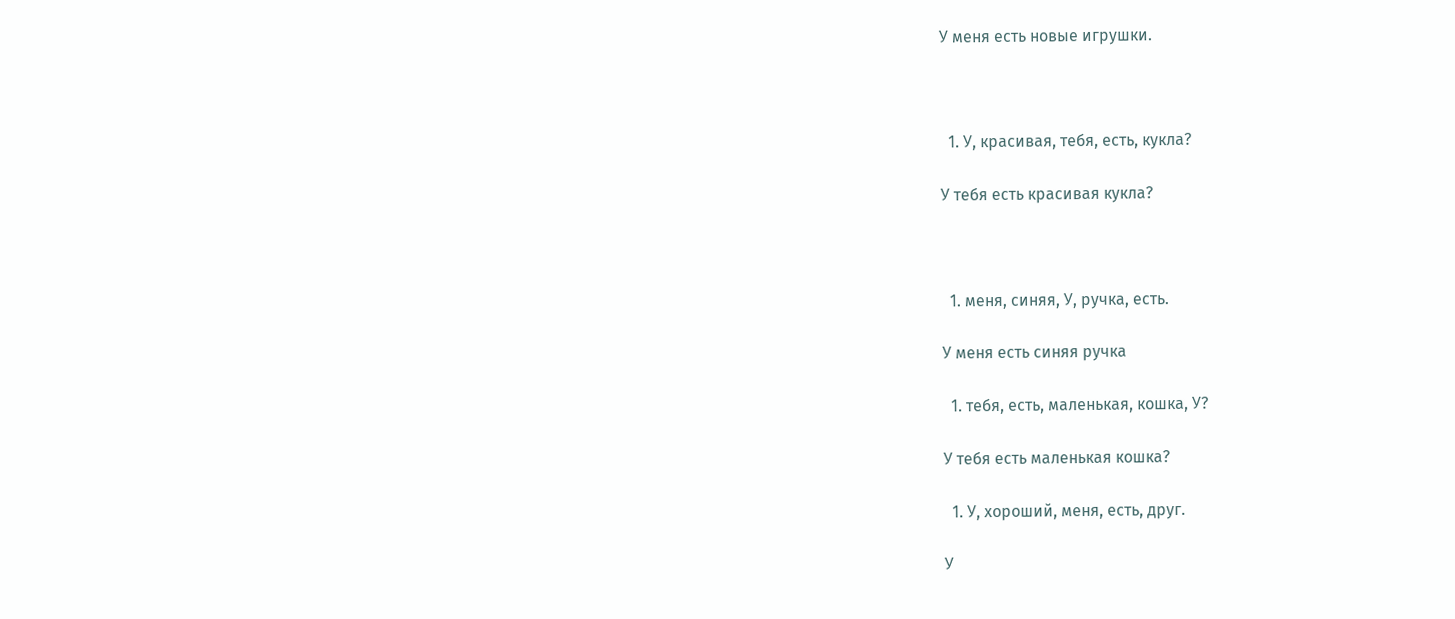У меня есть новые игрушки.



  1. У, красивая, тебя, есть, кукла?

У тебя есть красивая кукла?



  1. меня, синяя, У, ручка, есть.

У меня есть синяя ручка

  1. тебя, есть, маленькая, кошка, У?

У тебя есть маленькая кошка?

  1. У, хороший, меня, есть, друг.

У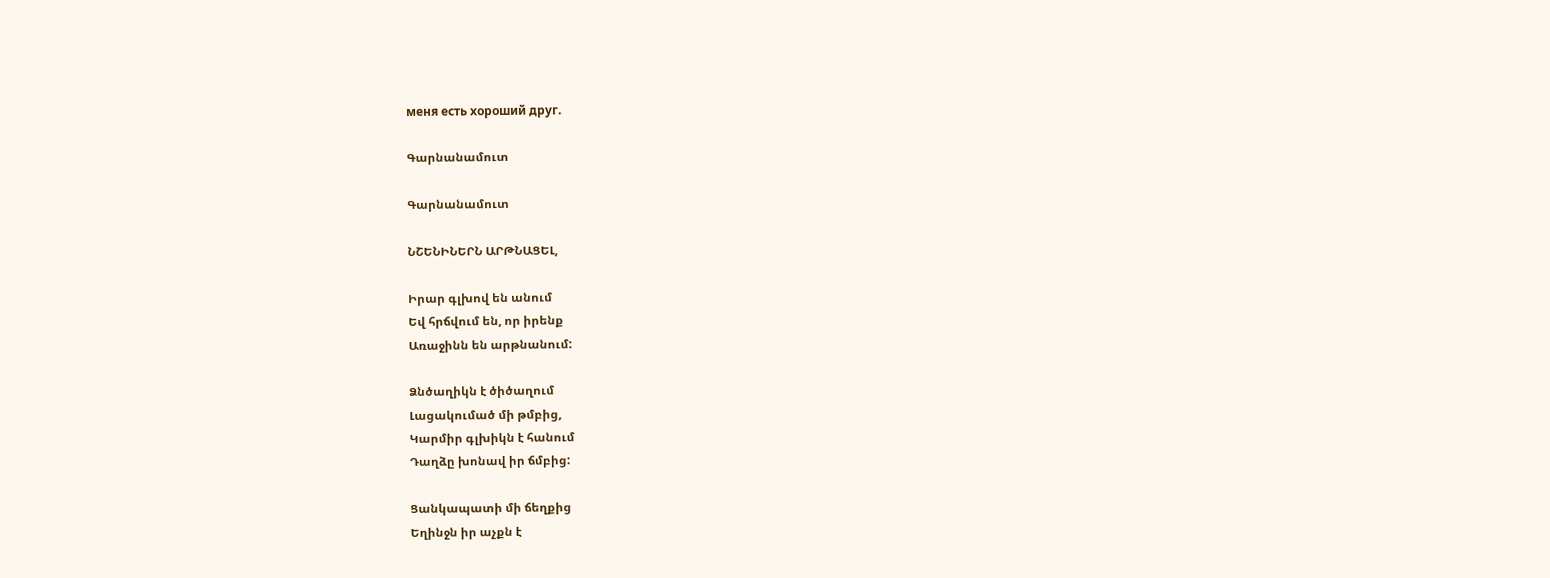меня есть хороший друг.

Գարնանամուտ

Գարնանամուտ

ՆՇԵՆԻՆԵՐՆ ԱՐԹՆԱՑԵԼ,

Իրար գլխով են անում
Եվ հրճվում են, որ իրենք
Առաջինն են արթնանում:

Ձնծաղիկն է ծիծաղում
Լացակումած մի թմբից,
Կարմիր գլխիկն է հանում
Դաղձը խոնավ իր ճմբից:

Ցանկապատի մի ճեղքից
Եղինջն իր աչքն է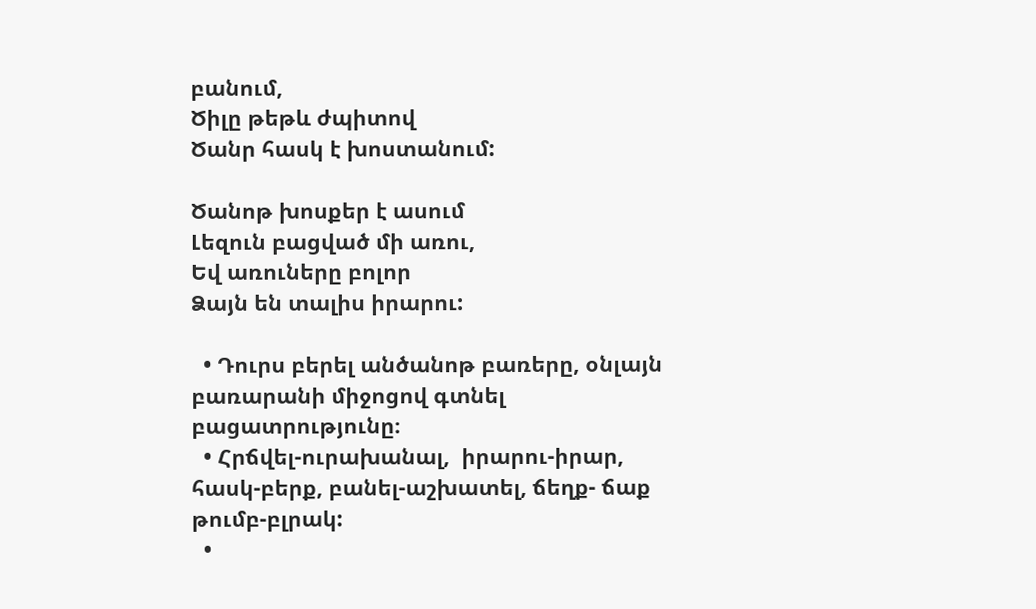բանում,
Ծիլը թեթև ժպիտով
Ծանր հասկ է խոստանում:

Ծանոթ խոսքեր է ասում
Լեզուն բացված մի առու,
Եվ առուները բոլոր
Ձայն են տալիս իրարու:

  • Դուրս բերել անծանոթ բառերը, օնլայն բառարանի միջոցով գտնել բացատրությունը։
  • Հրճվել-ուրախանալ,  իրարու-իրար, հասկ-բերք, բանել-աշխատել, ճեղք- ճաք      թումբ-բլրակ:
  •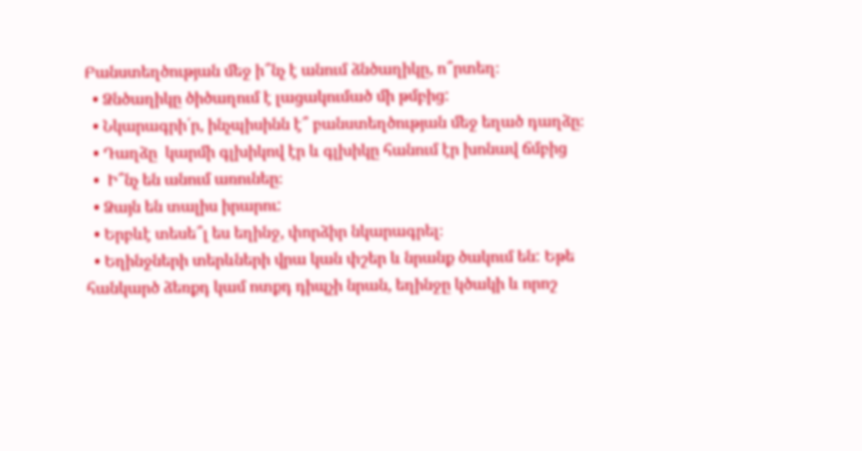Բանստեղծության մեջ ի՞նչ է անում ձնծաղիկը, ո՞րտեղ։
  • Ձնծաղիկը ծիծաղում է լացակումած մի թմբից:
  • Նկարագրի՛ր, ինչպիսինն է՞ բանստեղծության մեջ եղած դաղձը։
  • Դաղձը  կարմի գլխիկով էր և գլխիկը հանում էր խոնավ ճմբից
  •  Ի՞նչ են անում առունեը։
  • Ձայն են տալիս իրարու:
  • Երբևէ տեսե՞լ ես եղինջ, փորձիր նկարագրել։
  • Եղինջների տերևների վրա կան փշեր և նրանք ծակում են: Եթե հանկարծ ձեռքդ կամ ոտքդ դիպչի նրան, եղինջը կծակի և որոշ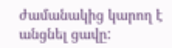ժամանակից կարող է անցնել ցավը: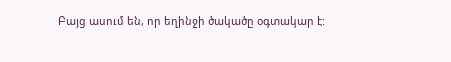Բայց ասում են, որ եղինջի ծակածը օգտակար է: